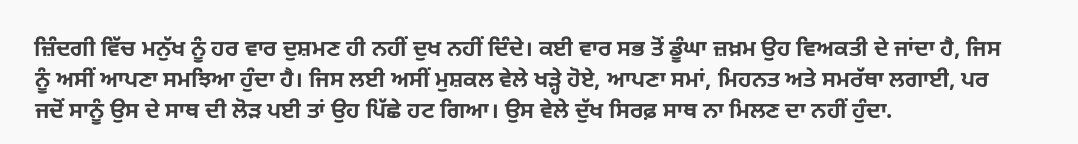ਜ਼ਿੰਦਗੀ ਵਿੱਚ ਮਨੁੱਖ ਨੂੰ ਹਰ ਵਾਰ ਦੁਸ਼ਮਣ ਹੀ ਨਹੀਂ ਦੁਖ ਨਹੀਂ ਦਿੰਦੇ। ਕਈ ਵਾਰ ਸਭ ਤੋਂ ਡੂੰਘਾ ਜ਼ਖ਼ਮ ਉਹ ਵਿਅਕਤੀ ਦੇ ਜਾਂਦਾ ਹੈ, ਜਿਸ ਨੂੰ ਅਸੀਂ ਆਪਣਾ ਸਮਝਿਆ ਹੁੰਦਾ ਹੈ। ਜਿਸ ਲਈ ਅਸੀਂ ਮੁਸ਼ਕਲ ਵੇਲੇ ਖੜ੍ਹੇ ਹੋਏ, ਆਪਣਾ ਸਮਾਂ, ਮਿਹਨਤ ਅਤੇ ਸਮਰੱਥਾ ਲਗਾਈ, ਪਰ ਜਦੋਂ ਸਾਨੂੰ ਉਸ ਦੇ ਸਾਥ ਦੀ ਲੋੜ ਪਈ ਤਾਂ ਉਹ ਪਿੱਛੇ ਹਟ ਗਿਆ। ਉਸ ਵੇਲੇ ਦੁੱਖ ਸਿਰਫ਼ ਸਾਥ ਨਾ ਮਿਲਣ ਦਾ ਨਹੀਂ ਹੁੰਦਾ.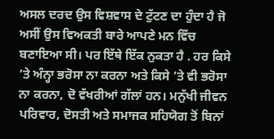ਅਸਲ ਦਰਦ ਉਸ ਵਿਸ਼ਵਾਸ ਦੇ ਟੁੱਟਣ ਦਾ ਹੁੰਦਾ ਹੈ ਜੋ ਅਸੀਂ ਉਸ ਵਿਅਕਤੀ ਬਾਰੇ ਆਪਣੇ ਮਨ ਵਿੱਚ ਬਣਾਇਆ ਸੀ। ਪਰ ਇੱਥੇ ਇੱਕ ਨੁਕਤਾ ਹੈ . ਹਰ ਕਿਸੇ ’ਤੇ ਅੰਨ੍ਹਾ ਭਰੋਸਾ ਨਾ ਕਰਨਾ ਅਤੇ ਕਿਸੇ ’ਤੇ ਵੀ ਭਰੋਸਾ ਨਾ ਕਰਨਾ, ਦੋ ਵੱਖਰੀਆਂ ਗੱਲਾਂ ਹਨ। ਮਨੁੱਖੀ ਜੀਵਨ ਪਰਿਵਾਰ, ਦੋਸਤੀ ਅਤੇ ਸਮਾਜਕ ਸਹਿਯੋਗ ਤੋਂ ਬਿਨਾਂ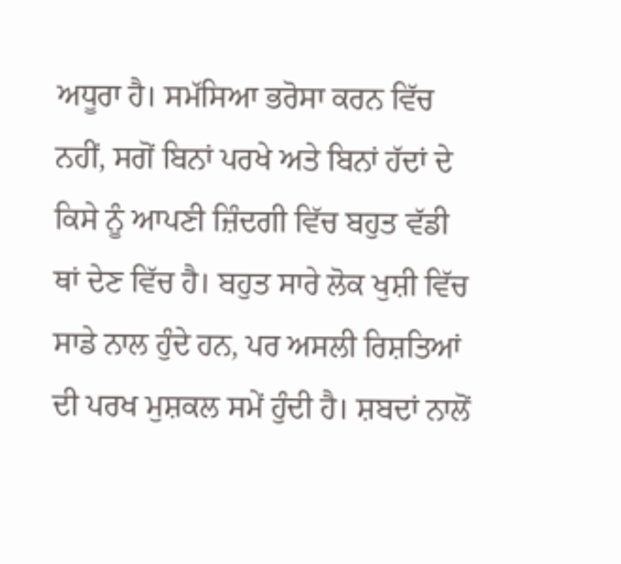ਅਧੂਰਾ ਹੈ। ਸਮੱਸਿਆ ਭਰੋਸਾ ਕਰਨ ਵਿੱਚ ਨਹੀਂ, ਸਗੋਂ ਬਿਨਾਂ ਪਰਖੇ ਅਤੇ ਬਿਨਾਂ ਹੱਦਾਂ ਦੇ ਕਿਸੇ ਨੂੰ ਆਪਣੀ ਜ਼ਿੰਦਗੀ ਵਿੱਚ ਬਹੁਤ ਵੱਡੀ ਥਾਂ ਦੇਣ ਵਿੱਚ ਹੈ। ਬਹੁਤ ਸਾਰੇ ਲੋਕ ਖੁਸ਼ੀ ਵਿੱਚ ਸਾਡੇ ਨਾਲ ਹੁੰਦੇ ਹਨ, ਪਰ ਅਸਲੀ ਰਿਸ਼ਤਿਆਂ ਦੀ ਪਰਖ ਮੁਸ਼ਕਲ ਸਮੇਂ ਹੁੰਦੀ ਹੈ। ਸ਼ਬਦਾਂ ਨਾਲੋਂ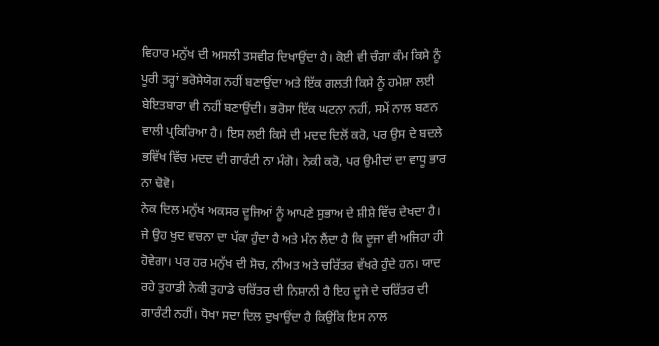ਵਿਹਾਰ ਮਨੁੱਖ ਦੀ ਅਸਲੀ ਤਸਵੀਰ ਦਿਖਾਉਂਦਾ ਹੈ। ਕੋਈ ਵੀ ਚੰਗਾ ਕੰਮ ਕਿਸੇ ਨੂੰ ਪੂਰੀ ਤਰ੍ਹਾਂ ਭਰੋਸੇਯੋਗ ਨਹੀਂ ਬਣਾਉਂਦਾ ਅਤੇ ਇੱਕ ਗਲਤੀ ਕਿਸੇ ਨੂੰ ਹਮੇਸ਼ਾ ਲਈ ਬੇਇਤਬਾਰਾ ਵੀ ਨਹੀਂ ਬਣਾਉਂਦੀ। ਭਰੋਸਾ ਇੱਕ ਘਟਨਾ ਨਹੀਂ, ਸਮੇਂ ਨਾਲ ਬਣਨ ਵਾਲੀ ਪ੍ਰਕਿਰਿਆ ਹੈ। ਇਸ ਲਈ ਕਿਸੇ ਦੀ ਮਦਦ ਦਿਲੋਂ ਕਰੋ, ਪਰ ਉਸ ਦੇ ਬਦਲੇ ਭਵਿੱਖ ਵਿੱਚ ਮਦਦ ਦੀ ਗਾਰੰਟੀ ਨਾ ਮੰਗੋ। ਨੇਕੀ ਕਰੋ, ਪਰ ਉਮੀਦਾਂ ਦਾ ਵਾਧੂ ਭਾਰ ਨਾ ਢੋਵੋ।
ਨੇਕ ਦਿਲ ਮਨੁੱਖ ਅਕਸਰ ਦੂਜਿਆਂ ਨੂੰ ਆਪਣੇ ਸੁਭਾਅ ਦੇ ਸ਼ੀਸ਼ੇ ਵਿੱਚ ਦੇਖਦਾ ਹੈ। ਜੇ ਉਹ ਖੁਦ ਵਚਨਾ ਦਾ ਪੱਕਾ ਹੁੰਦਾ ਹੈ ਅਤੇ ਮੰਨ ਲੈਂਦਾ ਹੈ ਕਿ ਦੂਜਾ ਵੀ ਅਜਿਹਾ ਹੀ ਹੋਵੇਗਾ। ਪਰ ਹਰ ਮਨੁੱਖ ਦੀ ਸੋਚ, ਨੀਅਤ ਅਤੇ ਚਰਿੱਤਰ ਵੱਖਰੇ ਹੁੰਦੇ ਹਨ। ਯਾਦ ਰਹੇ ਤੁਹਾਡੀ ਨੇਕੀ ਤੁਹਾਡੇ ਚਰਿੱਤਰ ਦੀ ਨਿਸ਼ਾਨੀ ਹੈ ਇਹ ਦੂਜੇ ਦੇ ਚਰਿੱਤਰ ਦੀ ਗਾਰੰਟੀ ਨਹੀਂ। ਧੋਖਾ ਸਦਾ ਦਿਲ ਦੁਖਾਉਂਦਾ ਹੈ ਕਿਉਂਕਿ ਇਸ ਨਾਲ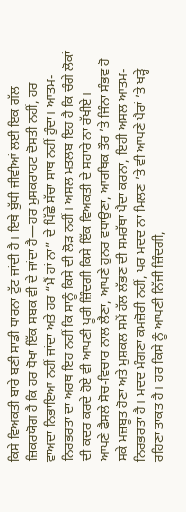ਕਿਸੇ ਵਿਅਕਤੀ ਬਾਰੇ ਬਣੀ ਸਾਡੀ ਧਾਰਨਾ ਟੁੱਟ ਜਾਂਦੀ ਹੈ। ਇਥੇ ਬੁੱਧੀ ਜੀਵੀਆਂ ਲਈ ਇਕ ਗੱਲ ਜ਼ਿਕਰਯੋਗ ਹੈ ਕਿ ਹਰ ਧੋਖਾ ਇੱਕ ਸਬਕ ਵੀ ਦੇ ਜਾਂਦਾ ਹੈ—ਹਰ ਮੁਸਕਰਾਹਟ ਦੋਸਤੀ ਨਹੀਂ, ਹਰ ਵਾਅਦਾ ਨਿਭਾਇਆ ਨਹੀਂ ਜਾਂਦਾ ਅਤੇ ਹਰ “ਮੈਂ ਹਾਂ ਨਾ” ਦੇ ਪਿੱਛੇ ਸੱਚਾ ਸਾਥ ਨਹੀਂ ਹੁੰਦਾ। ਆਤਮ-ਨਿਰਭਰਤਾ ਦਾ ਅਰਥ ਇਹ ਨਹੀਂ ਕਿ ਸਾਨੂੰ ਕਿਸੇ ਦੀ ਲੋੜ ਨਹੀਂ। ਅਸਲ ਮਤਲਬ ਇਹ ਹੈ ਕਿ ਚੰਗੇ ਲੋਕਾਂ ਦੀ ਕਦਰ ਕਰਦੇ ਹੋਏ ਵੀ ਆਪਣੀ ਪੂਰੀ ਜ਼ਿੰਦਗੀ ਕਿਸੇ ਇੱਕ ਵਿਅਕਤੀ ਦੇ ਸਹਾਰੇ ਨਾ ਰੱਖੀਏ।
ਆਪਣੇ ਫੈਸਲੇ ਸੋਚ-ਵਿਚਾਰ ਨਾਲ ਲੈਣਾ, ਆਪਣੇ ਹੁਨਰ ਵਧਾਉਣਾ, ਆਰਥਿਕ ਤੌਰ ’ਤੇ ਜਿੰਨਾ ਸੰਭਵ ਹੋ ਸਕੇ ਮਜ਼ਬੂਤ ਹੋਣਾ ਅਤੇ ਮੁਸ਼ਕਲ ਸਮੇਂ ਹੱਲ ਲੱਭਣ ਦੀ ਸਮਰੱਥਾ ਪੈਦਾ ਕਰਨਾ, ਇਹੀ ਅਸਲ ਆਤਮ-ਨਿਰਭਰਤਾ ਹੈ। ਮਦਦ ਮੰਗਣਾ ਕਮਜ਼ੋਰੀ ਨਹੀਂ, ਪਰ ਮਦਦ ਨਾ ਮਿਲਣ ’ਤੇ ਵੀ ਆਪਣੇ ਪੈਰਾਂ ’ਤੇ ਖੜ੍ਹੇ ਰਹਿਣਾ ਤਾਕਤ ਹੈ। ਹਰ ਕਿਸੇ ਨੂੰ ਆਪਣੀ ਨਿੱਜੀ ਜ਼ਿੰਦਗੀ,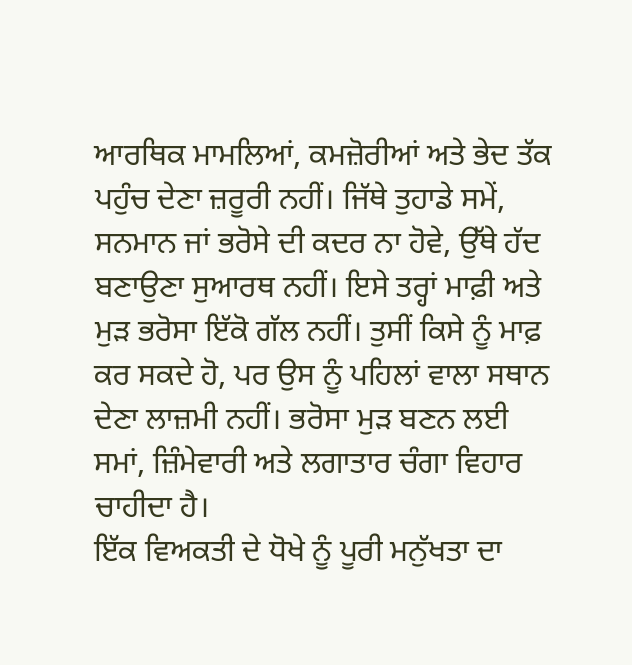ਆਰਥਿਕ ਮਾਮਲਿਆਂ, ਕਮਜ਼ੋਰੀਆਂ ਅਤੇ ਭੇਦ ਤੱਕ ਪਹੁੰਚ ਦੇਣਾ ਜ਼ਰੂਰੀ ਨਹੀਂ। ਜਿੱਥੇ ਤੁਹਾਡੇ ਸਮੇਂ, ਸਨਮਾਨ ਜਾਂ ਭਰੋਸੇ ਦੀ ਕਦਰ ਨਾ ਹੋਵੇ, ਉੱਥੇ ਹੱਦ ਬਣਾਉਣਾ ਸੁਆਰਥ ਨਹੀਂ। ਇਸੇ ਤਰ੍ਹਾਂ ਮਾਫ਼ੀ ਅਤੇ ਮੁੜ ਭਰੋਸਾ ਇੱਕੋ ਗੱਲ ਨਹੀਂ। ਤੁਸੀਂ ਕਿਸੇ ਨੂੰ ਮਾਫ਼ ਕਰ ਸਕਦੇ ਹੋ, ਪਰ ਉਸ ਨੂੰ ਪਹਿਲਾਂ ਵਾਲਾ ਸਥਾਨ ਦੇਣਾ ਲਾਜ਼ਮੀ ਨਹੀਂ। ਭਰੋਸਾ ਮੁੜ ਬਣਨ ਲਈ ਸਮਾਂ, ਜ਼ਿੰਮੇਵਾਰੀ ਅਤੇ ਲਗਾਤਾਰ ਚੰਗਾ ਵਿਹਾਰ ਚਾਹੀਦਾ ਹੈ।
ਇੱਕ ਵਿਅਕਤੀ ਦੇ ਧੋਖੇ ਨੂੰ ਪੂਰੀ ਮਨੁੱਖਤਾ ਦਾ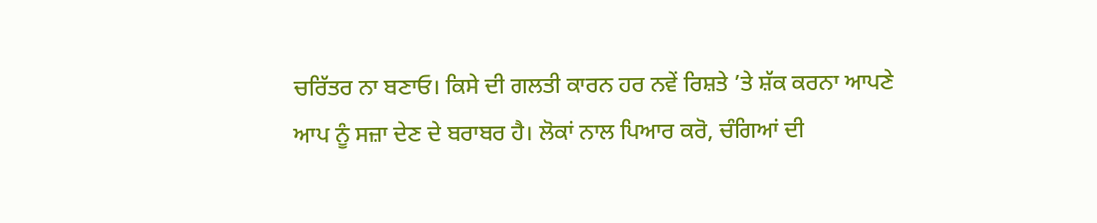ਚਰਿੱਤਰ ਨਾ ਬਣਾਓ। ਕਿਸੇ ਦੀ ਗਲਤੀ ਕਾਰਨ ਹਰ ਨਵੇਂ ਰਿਸ਼ਤੇ ’ਤੇ ਸ਼ੱਕ ਕਰਨਾ ਆਪਣੇ ਆਪ ਨੂੰ ਸਜ਼ਾ ਦੇਣ ਦੇ ਬਰਾਬਰ ਹੈ। ਲੋਕਾਂ ਨਾਲ ਪਿਆਰ ਕਰੋ, ਚੰਗਿਆਂ ਦੀ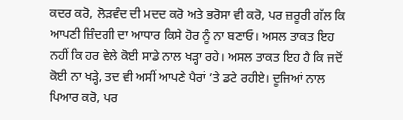ਕਦਰ ਕਰੋ, ਲੋੜਵੰਦ ਦੀ ਮਦਦ ਕਰੋ ਅਤੇ ਭਰੋਸਾ ਵੀ ਕਰੋ, ਪਰ ਜ਼ਰੂਰੀ ਗੱਲ ਕਿ ਆਪਣੀ ਜ਼ਿੰਦਗੀ ਦਾ ਆਧਾਰ ਕਿਸੇ ਹੋਰ ਨੂੰ ਨਾ ਬਣਾਓ। ਅਸਲ ਤਾਕਤ ਇਹ ਨਹੀਂ ਕਿ ਹਰ ਵੇਲੇ ਕੋਈ ਸਾਡੇ ਨਾਲ ਖੜ੍ਹਾ ਰਹੇ। ਅਸਲ ਤਾਕਤ ਇਹ ਹੈ ਕਿ ਜਦੋਂ ਕੋਈ ਨਾ ਖੜ੍ਹੇ, ਤਦ ਵੀ ਅਸੀਂ ਆਪਣੇ ਪੈਰਾਂ ’ਤੇ ਡਟੇ ਰਹੀਏ। ਦੂਜਿਆਂ ਨਾਲ ਪਿਆਰ ਕਰੋ, ਪਰ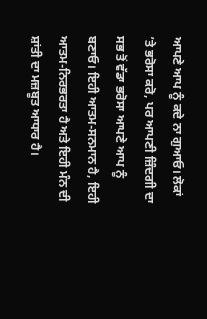ਆਪਣੇ ਆਪ ਨੂੰ ਕਦੇ ਨਾ ਗੁਆਓ। ਲੋਕਾਂ ’ਤੇ ਭਰੋਸਾ ਕਰੋ, ਪਰ ਆਪਣੀ ਜ਼ਿੰਦਗੀ ਦਾ ਸਭ ਤੋਂ ਵੱਡਾ ਭਰੋਸਾ ਆਪਣੇ ਆਪ ਨੂੰ ਬਣਾਓ। ਇਹੀ ਆਤਮ-ਸਨਮਾਨ ਹੈ, ਇਹੀ ਆਤਮ-ਨਿਰਭਰਤਾ ਹੈ ਅਤੇ ਇਹੀ ਮੰਨ ਦੀ ਸ਼ਾਂਤੀ ਦਾ ਮਜ਼ਬੂਤ ਆਧਾਰ ਹੈ।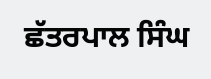ਛੱਤਰਪਾਲ ਸਿੰਘ